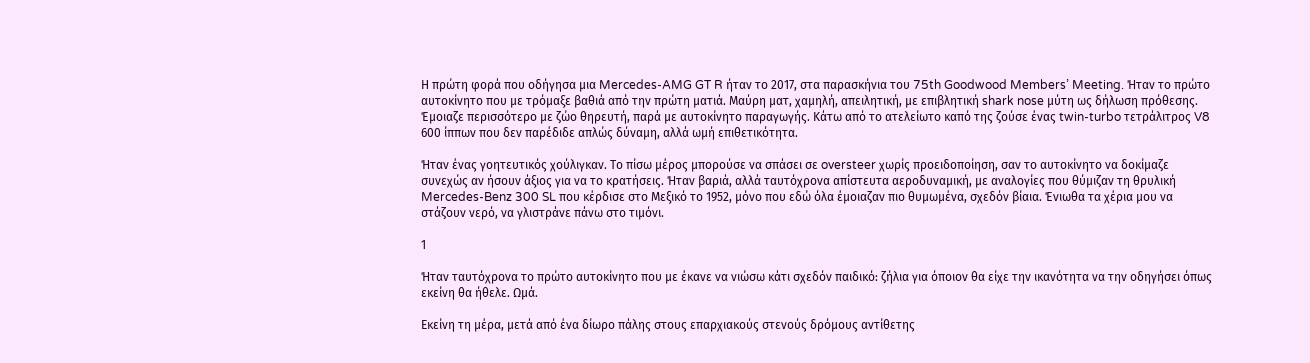Η πρώτη φορά που οδήγησα μια Mercedes-AMG GT R ήταν το 2017, στα παρασκήνια του 75th Goodwood Members’ Meeting. Ήταν το πρώτο αυτοκίνητο που με τρόμαξε βαθιά από την πρώτη ματιά. Μαύρη ματ, χαμηλή, απειλητική, με επιβλητική shark nose μύτη ως δήλωση πρόθεσης. Έμοιαζε περισσότερο με ζώο θηρευτή, παρά με αυτοκίνητο παραγωγής. Κάτω από το ατελείωτο καπό της ζούσε ένας twin-turbo τετράλιτρος V8 600 ίππων που δεν παρέδιδε απλώς δύναμη, αλλά ωμή επιθετικότητα.

Ήταν ένας γοητευτικός χούλιγκαν. Το πίσω μέρος μπορούσε να σπάσει σε oversteer χωρίς προειδοποίηση, σαν το αυτοκίνητο να δοκίμαζε συνεχώς αν ήσουν άξιος για να το κρατήσεις. Ήταν βαριά, αλλά ταυτόχρονα απίστευτα αεροδυναμική, με αναλογίες που θύμιζαν τη θρυλική Mercedes-Benz 300 SL που κέρδισε στο Μεξικό το 1952, μόνο που εδώ όλα έμοιαζαν πιο θυμωμένα, σχεδόν βίαια. Ένιωθα τα χέρια μου να στάζουν νερό, να γλιστράνε πάνω στο τιμόνι.

1

Ήταν ταυτόχρονα το πρώτο αυτοκίνητο που με έκανε να νιώσω κάτι σχεδόν παιδικό: ζήλια για όποιον θα είχε την ικανότητα να την οδηγήσει όπως εκείνη θα ήθελε. Ωμά.

Εκείνη τη μέρα, μετά από ένα δίωρο πάλης στους επαρχιακούς στενούς δρόμους αντίθετης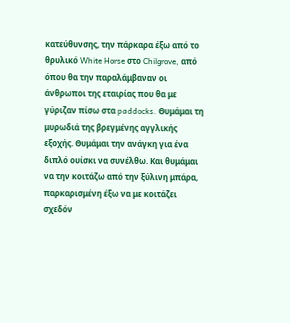κατεύθυνσης, την πάρκαρα έξω από το θρυλικό White Horse στο Chilgrove, από όπου θα την παραλάμβαναν οι άνθρωποι της εταιρίας που θα με γύριζαν πίσω στα paddocks. Θυμάμαι τη μυρωδιά της βρεγμένης αγγλικής εξοχής. Θυμάμαι την ανάγκη για ένα διπλό ουίσκι να συνέλθω. Και θυμάμαι να την κοιτάζω από την ξύλινη μπάρα, παρκαρισμένη έξω να με κοιτάζει σχεδόν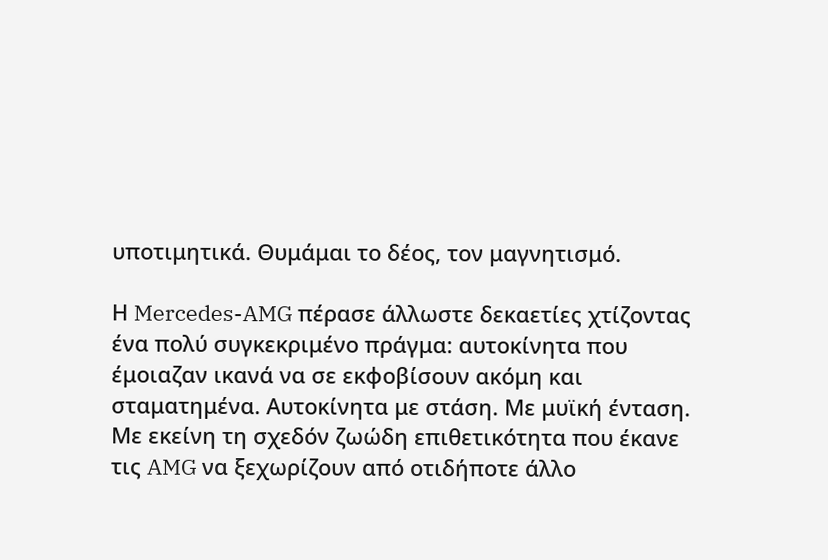υποτιμητικά. Θυμάμαι το δέος, τον μαγνητισμό.

Η Mercedes-AMG πέρασε άλλωστε δεκαετίες χτίζοντας ένα πολύ συγκεκριμένο πράγμα: αυτοκίνητα που έμοιαζαν ικανά να σε εκφοβίσουν ακόμη και σταματημένα. Αυτοκίνητα με στάση. Με μυϊκή ένταση. Με εκείνη τη σχεδόν ζωώδη επιθετικότητα που έκανε τις AMG να ξεχωρίζουν από οτιδήποτε άλλο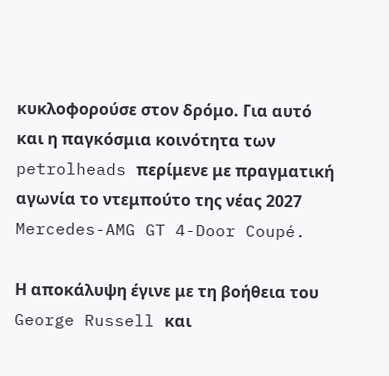κυκλοφορούσε στον δρόμο. Για αυτό και η παγκόσμια κοινότητα των petrolheads περίμενε με πραγματική αγωνία το ντεμπούτο της νέας 2027 Mercedes-AMG GT 4-Door Coupé.

Η αποκάλυψη έγινε με τη βοήθεια του George Russell και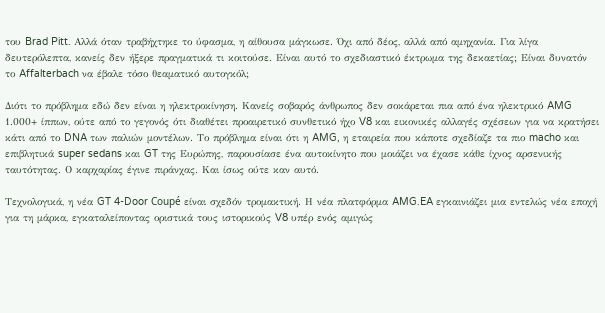του Brad Pitt. Αλλά όταν τραβήχτηκε το ύφασμα, η αίθουσα μάγκωσε. Όχι από δέος, αλλά από αμηχανία. Για λίγα δευτερόλεπτα, κανείς δεν ήξερε πραγματικά τι κοιτούσε. Είναι αυτό το σχεδιαστικό έκτρωμα της δεκαετίας; Είναι δυνατόν το Affalterbach να έβαλε τόσο θεαματικό αυτογκόλ;

Διότι το πρόβλημα εδώ δεν είναι η ηλεκτροκίνηση. Κανείς σοβαρός άνθρωπος δεν σοκάρεται πια από ένα ηλεκτρικό AMG 1.000+ ίππων, ούτε από το γεγονός ότι διαθέτει προαιρετικό συνθετικό ήχο V8 και εικονικές αλλαγές σχέσεων για να κρατήσει κάτι από το DNA των παλιών μοντέλων. Το πρόβλημα είναι ότι η AMG, η εταιρεία που κάποτε σχεδίαζε τα πιο macho και επιβλητικά super sedans και GT της Ευρώπης, παρουσίασε ένα αυτοκίνητο που μοιάζει να έχασε κάθε ίχνος αρσενικής ταυτότητας. Ο καρχαρίας έγινε πιράνχας. Και ίσως ούτε καν αυτό.

Τεχνολογικά, η νέα GT 4-Door Coupé είναι σχεδόν τρομακτική. Η νέα πλατφόρμα AMG.EA εγκαινιάζει μια εντελώς νέα εποχή για τη μάρκα, εγκαταλείποντας οριστικά τους ιστορικούς V8 υπέρ ενός αμιγώς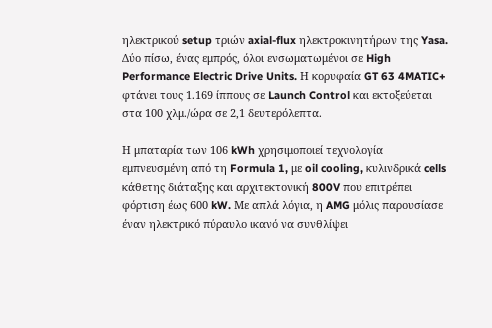ηλεκτρικού setup τριών axial-flux ηλεκτροκινητήρων της Yasa. Δύο πίσω, ένας εμπρός, όλοι ενσωματωμένοι σε High Performance Electric Drive Units. Η κορυφαία GT 63 4MATIC+ φτάνει τους 1.169 ίππους σε Launch Control και εκτοξεύεται στα 100 χλμ./ώρα σε 2,1 δευτερόλεπτα.

Η μπαταρία των 106 kWh χρησιμοποιεί τεχνολογία εμπνευσμένη από τη Formula 1, με oil cooling, κυλινδρικά cells κάθετης διάταξης και αρχιτεκτονική 800V που επιτρέπει φόρτιση έως 600 kW. Με απλά λόγια, η AMG μόλις παρουσίασε έναν ηλεκτρικό πύραυλο ικανό να συνθλίψει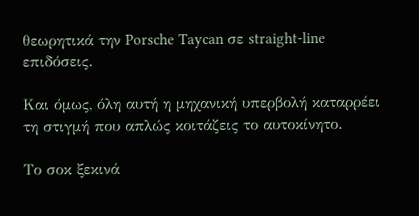θεωρητικά την Porsche Taycan σε straight-line επιδόσεις.

Και όμως, όλη αυτή η μηχανική υπερβολή καταρρέει τη στιγμή που απλώς κοιτάζεις το αυτοκίνητο.

Το σοκ ξεκινά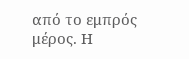από το εμπρός μέρος. Η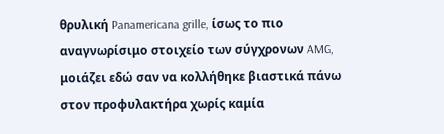θρυλική Panamericana grille, ίσως το πιο αναγνωρίσιμο στοιχείο των σύγχρονων AMG, μοιάζει εδώ σαν να κολλήθηκε βιαστικά πάνω στον προφυλακτήρα χωρίς καμία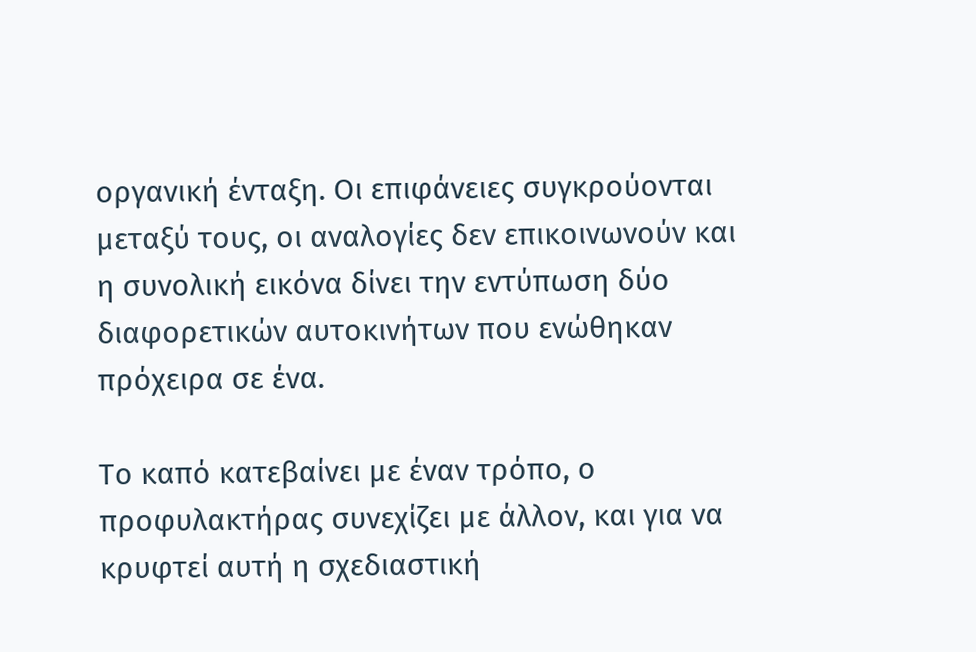οργανική ένταξη. Οι επιφάνειες συγκρούονται μεταξύ τους, οι αναλογίες δεν επικοινωνούν και η συνολική εικόνα δίνει την εντύπωση δύο διαφορετικών αυτοκινήτων που ενώθηκαν πρόχειρα σε ένα.

Το καπό κατεβαίνει με έναν τρόπο, ο προφυλακτήρας συνεχίζει με άλλον, και για να κρυφτεί αυτή η σχεδιαστική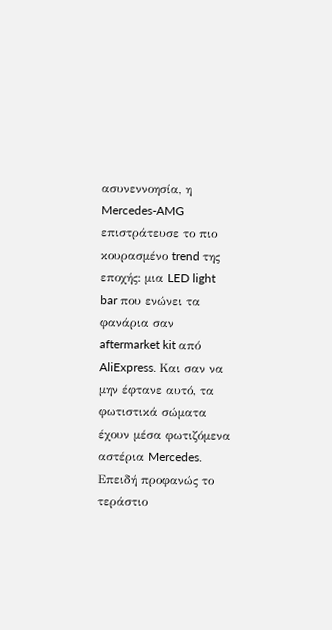ασυνεννοησία, η Mercedes-AMG επιστράτευσε το πιο κουρασμένο trend της εποχής: μια LED light bar που ενώνει τα φανάρια σαν aftermarket kit από AliExpress. Και σαν να μην έφτανε αυτό, τα φωτιστικά σώματα έχουν μέσα φωτιζόμενα αστέρια Mercedes. Επειδή προφανώς το τεράστιο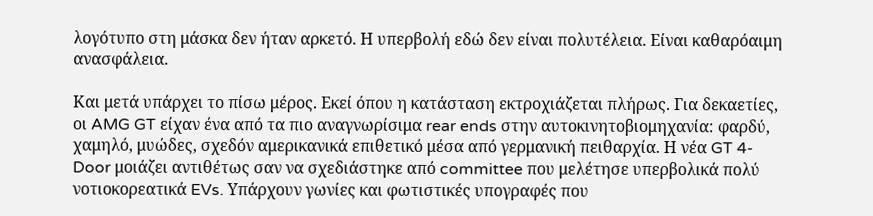λογότυπο στη μάσκα δεν ήταν αρκετό. Η υπερβολή εδώ δεν είναι πολυτέλεια. Είναι καθαρόαιμη ανασφάλεια.

Και μετά υπάρχει το πίσω μέρος. Εκεί όπου η κατάσταση εκτροχιάζεται πλήρως. Για δεκαετίες, οι AMG GT είχαν ένα από τα πιο αναγνωρίσιμα rear ends στην αυτοκινητοβιομηχανία: φαρδύ, χαμηλό, μυώδες, σχεδόν αμερικανικά επιθετικό μέσα από γερμανική πειθαρχία. Η νέα GT 4-Door μοιάζει αντιθέτως σαν να σχεδιάστηκε από committee που μελέτησε υπερβολικά πολύ νοτιοκορεατικά EVs. Υπάρχουν γωνίες και φωτιστικές υπογραφές που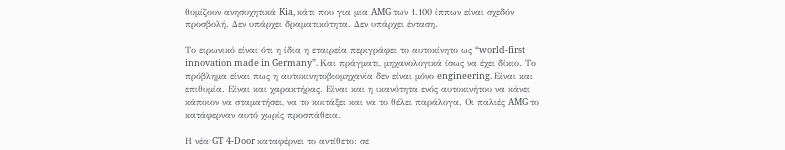θυμίζουν ανησυχητικά Kia, κάτι που για μια AMG των 1.100 ίππων είναι σχεδόν προσβολή. Δεν υπάρχει δραματικότητα. Δεν υπάρχει ένταση.

Το ειρωνικό είναι ότι η ίδια η εταιρεία περιγράφει το αυτοκίνητο ως “world-first innovation made in Germany”. Και πράγματι, μηχανολογικά ίσως να έχει δίκιο. Το πρόβλημα είναι πως η αυτοκινητοβιομηχανία δεν είναι μόνο engineering. Είναι και επιθυμία. Είναι και χαρακτήρας. Είναι και η ικανότητα ενός αυτοκινήτου να κάνει κάποιον να σταματήσει, να το κοιτάξει και να το θέλει παράλογα. Οι παλιές AMG το κατάφερναν αυτό χωρίς προσπάθεια.

Η νέα GT 4-Door καταφέρνει το αντίθετο: σε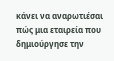κάνει να αναρωτιέσαι πώς μια εταιρεία που δημιούργησε την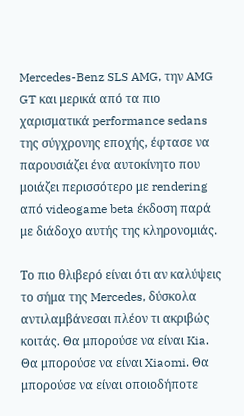Mercedes-Benz SLS AMG, την AMG GT και μερικά από τα πιο χαρισματικά performance sedans της σύγχρονης εποχής, έφτασε να παρουσιάζει ένα αυτοκίνητο που μοιάζει περισσότερο με rendering από videogame beta έκδοση παρά με διάδοχο αυτής της κληρονομιάς.

Το πιο θλιβερό είναι ότι αν καλύψεις το σήμα της Mercedes, δύσκολα αντιλαμβάνεσαι πλέον τι ακριβώς κοιτάς. Θα μπορούσε να είναι Kia. Θα μπορούσε να είναι Xiaomi. Θα μπορούσε να είναι οποιοδήποτε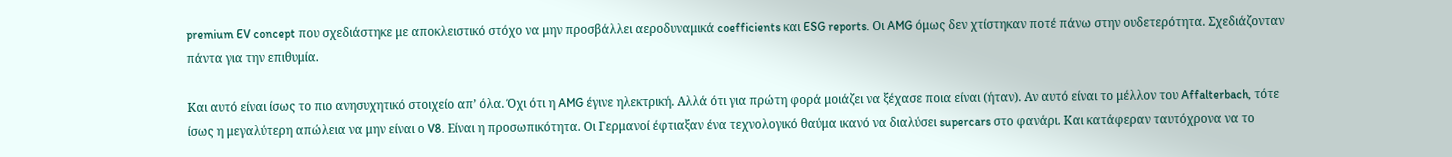premium EV concept που σχεδιάστηκε με αποκλειστικό στόχο να μην προσβάλλει αεροδυναμικά coefficients και ESG reports. Οι AMG όμως δεν χτίστηκαν ποτέ πάνω στην ουδετερότητα. Σχεδιάζονταν πάντα για την επιθυμία.

Και αυτό είναι ίσως το πιο ανησυχητικό στοιχείο απ’ όλα. Όχι ότι η AMG έγινε ηλεκτρική. Αλλά ότι για πρώτη φορά μοιάζει να ξέχασε ποια είναι (ήταν). Αν αυτό είναι το μέλλον του Affalterbach, τότε ίσως η μεγαλύτερη απώλεια να μην είναι ο V8. Είναι η προσωπικότητα. Οι Γερμανοί έφτιαξαν ένα τεχνολογικό θαύμα ικανό να διαλύσει supercars στο φανάρι. Και κατάφεραν ταυτόχρονα να το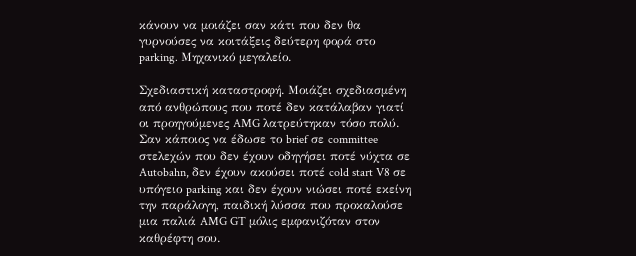κάνουν να μοιάζει σαν κάτι που δεν θα γυρνούσες να κοιτάξεις δεύτερη φορά στο parking. Μηχανικό μεγαλείο.

Σχεδιαστική καταστροφή. Μοιάζει σχεδιασμένη από ανθρώπους που ποτέ δεν κατάλαβαν γιατί οι προηγούμενες AMG λατρεύτηκαν τόσο πολύ. Σαν κάποιος να έδωσε το brief σε committee στελεχών που δεν έχουν οδηγήσει ποτέ νύχτα σε Autobahn, δεν έχουν ακούσει ποτέ cold start V8 σε υπόγειο parking και δεν έχουν νιώσει ποτέ εκείνη την παράλογη, παιδική λύσσα που προκαλούσε μια παλιά AMG GT μόλις εμφανιζόταν στον καθρέφτη σου.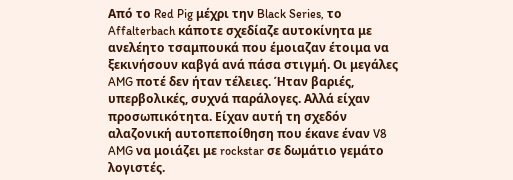Από το Red Pig μέχρι την Black Series, το Affalterbach κάποτε σχεδίαζε αυτοκίνητα με ανελέητο τσαμπουκά που έμοιαζαν έτοιμα να ξεκινήσουν καβγά ανά πάσα στιγμή. Οι μεγάλες AMG ποτέ δεν ήταν τέλειες. Ήταν βαριές, υπερβολικές, συχνά παράλογες. Αλλά είχαν προσωπικότητα. Είχαν αυτή τη σχεδόν αλαζονική αυτοπεποίθηση που έκανε έναν V8 AMG να μοιάζει με rockstar σε δωμάτιο γεμάτο λογιστές.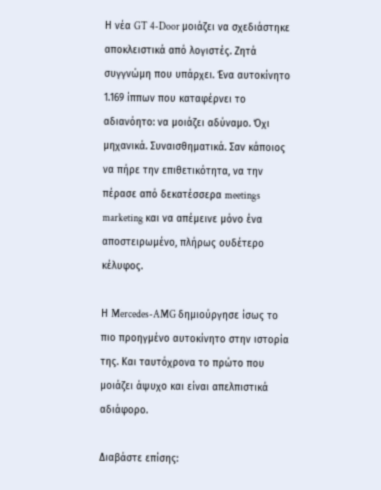Η νέα GT 4-Door μοιάζει να σχεδιάστηκε αποκλειστικά από λογιστές. Ζητά συγγνώμη που υπάρχει. Ένα αυτοκίνητο 1.169 ίππων που καταφέρνει το αδιανόητο: να μοιάζει αδύναμο. Όχι μηχανικά. Συναισθηματικά. Σαν κάποιος να πήρε την επιθετικότητα, να την πέρασε από δεκατέσσερα meetings marketing και να απέμεινε μόνο ένα αποστειρωμένο, πλήρως ουδέτερο κέλυφος.

Η Mercedes-AMG δημιούργησε ίσως το πιο προηγμένο αυτοκίνητο στην ιστορία της. Και ταυτόχρονα το πρώτο που μοιάζει άψυχο και είναι απελπιστικά αδιάφορο.

Διαβάστε επίσης: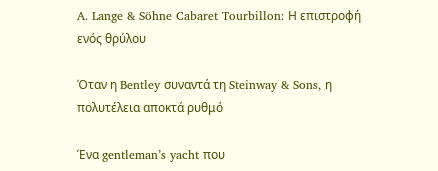A. Lange & Söhne Cabaret Tourbillon: Η επιστροφή ενός θρύλου

Όταν η Bentley συναντά τη Steinway & Sons, η πολυτέλεια αποκτά ρυθμό

Ένα gentleman’s yacht που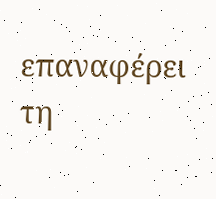επαναφέρει τη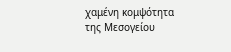χαμένη κομψότητα της Μεσογείου